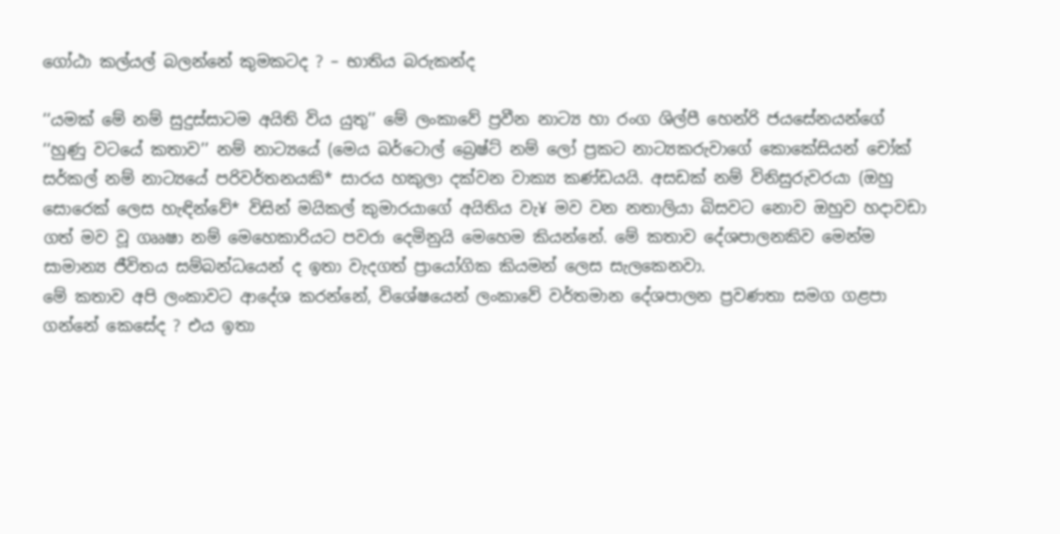ගෝඨා කල්යල් බලන්නේ කුමකටද ? – භාතිය බරුකන්ද

‘‘යමක් මේ නම් සුදුස්සාටම අයිති විය යුතු’’ මේ ලංකාවේ ප්‍රවීන නාට්‍ය හා රංග ශිල්පී හෙන්රි ජයසේනයන්ගේ ‘‘හුණු වටයේ කතාව’’ නම් නාට්‍යයේ (මෙය බර්ටොල් බ්‍රෙෂ්ට් නම් ලෝ ප්‍රකට නාට්‍යකරුවාගේ කොකේසියන් චෝක් සර්කල් නම් නාට්‍යයේ පරිවර්තනයකි* සාරය හකුලා දක්වන වාක්‍ය කණ්ඩයයි. අසඩක් නම් විනිසුරුවරයා (ඔහු සොරෙක් ලෙස හැඳින්වේ* විසින් මයිකල් කුමාරයාගේ අයිතිය වැ¥ මව වන නතාලියා බිසවට නොව ඔහුව හදාවඩා ගත් මව වූ ගෲෂා නම් මෙහෙකාරියට පවරා දෙමිනුයි මෙහෙම කියන්නේ. මේ කතාව දේශපාලනකිව මෙන්ම සාමාන්‍ය ජීවිතය සම්බන්ධයෙන් ද ඉතා වැදගත් ප්‍රායෝගික කියමන් ලෙස සැලකෙනවා.
මේ කතාව අපි ලංකාවට ආදේශ කරන්නේ, විශේෂයෙන් ලංකාවේ වර්තමාන දේශපාලන ප්‍රවණතා සමග ගළපා ගන්නේ කෙසේද ? එය ඉතා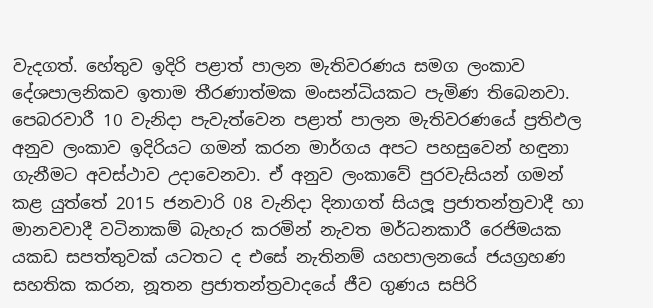වැදගත්. හේතුව ඉදිරි පළාත් පාලන මැතිවරණය සමග ලංකාව දේශපාලනිකව ඉතාම තීරණාත්මක මංසන්ධියකට පැමිණ තිබෙනවා. පෙබරවාරී 10 වැනිදා පැවැත්වෙන පළාත් පාලන මැතිවරණයේ ප්‍රතිඵල අනුව ලංකාව ඉදිරියට ගමන් කරන මාර්ගය අපට පහසුවෙන් හඳුනා ගැනීමට අවස්ථාව උදාවෙනවා. ඒ අනුව ලංකාවේ පුරවැසියන් ගමන් කළ යුත්තේ 2015 ජනවාරි 08 වැනිදා දිනාගත් සියලූ ප්‍රජාතන්ත්‍රවාදී හා මානවවාදී වටිනාකම් බැහැර කරමින් නැවත මර්ධනකාරී රෙජිමයක යකඩ සපත්තුවක් යටතට ද එසේ නැතිනම් යහපාලනයේ ජයග්‍රහණ සහතික කරන, නූතන ප්‍රජාතන්ත්‍රවාදයේ ජීව ගුණය සපිරි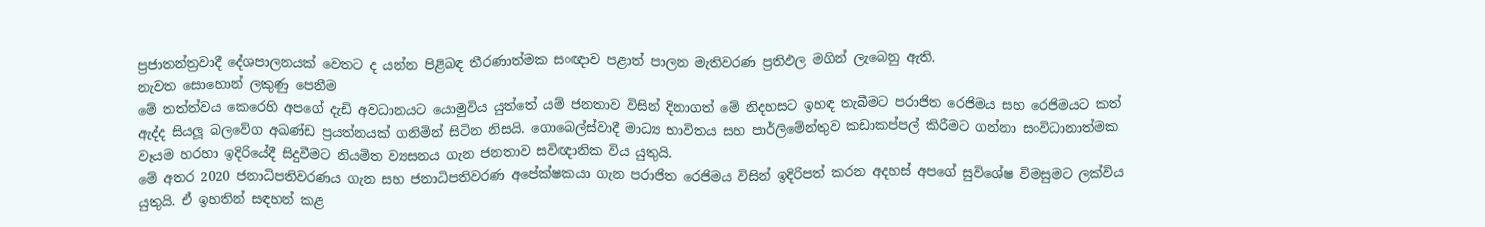ප්‍රජාතන්ත්‍රවාදී දේශපාලනයක් වෙතට ද යන්න පිළිබඳ තීරණාත්මක සංඥාව පළාත් පාලන මැතිවරණ ප්‍රතිඵල මගින් ලැබෙනු ඇති.
නැවත සොහොන් ලකුණු පෙනීම
මේ තත්ත්වය කෙරෙහි අපගේ දැඩි අවධානයට යොමුවිය යුත්තේ යම් ජනතාව විසින් දිනාගත් මේ නිදහසට ඉහඳ තැබීමට පරාජිත රෙජිමය සහ රෙජිමයට කත් ඇද්ද සියලූ බලවේග අඛණ්ඩ ප්‍රයත්නයක් ගනිමින් සිටින නිසයි. ගොබෙල්ස්වාදී මාධ්‍ය භාවිතය සහ පාර්ලිමේන්තුව කඩාකප්පල් කිරීමට ගන්නා සංවිධානාත්මක වෑයම හරහා ඉදිරියේදී සිදුවීමට නියමිත ව්‍යසනය ගැන ජනතාව සවිඥානික විය යුතුයි.
මේ අතර 2020 ජනාධිපතිවරණය ගැන සහ ජනාධිපතිවරණ අපේක්ෂකයා ගැන පරාජිත රෙජිමය විසින් ඉදිරිපත් කරන අදහස් අපගේ සුවිශේෂ විමසුමට ලක්විය යුතුයි. ඒ ඉහතින් සඳහන් කළ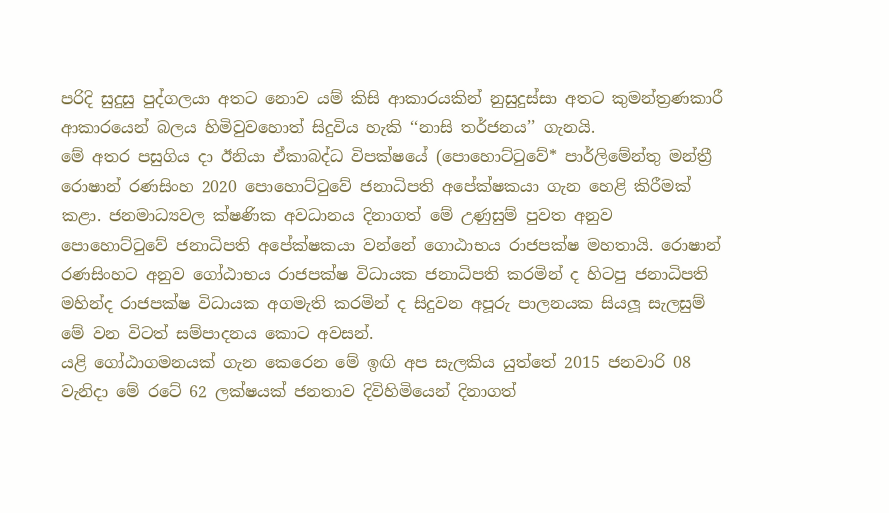පරිදි සුදුසු පුද්ගලයා අතට නොව යම් කිසි ආකාරයකින් නුසුදුස්සා අතට කුමන්ත්‍රණකාරී ආකාරයෙන් බලය හිමිවුවහොත් සිදුවිය හැකි ‘‘නාසි තර්ජනය’’ ගැනයි.
මේ අතර පසුගිය දා ඊනියා ඒකාබද්ධ විපක්ෂයේ (පොහොට්ටුවේ* පාර්ලිමේන්තු මන්ත්‍රී රොෂාන් රණසිංහ 2020 පොහොට්ටුවේ ජනාධිපති අපේක්ෂකයා ගැන හෙළි කිරීමක් කළා. ජනමාධ්‍යවල ක්ෂණික අවධානය දිනාගත් මේ උණුසුම් පුවත අනුව පොහොට්ටුවේ ජනාධිපති අපේක්ෂකයා වන්නේ ගොඨාභය රාජපක්ෂ මහතායි. රොෂාන් රණසිංහට අනුව ගෝඨාභය රාජපක්ෂ විධායක ජනාධිපති කරමින් ද හිටපු ජනාධිපති මහින්ද රාජපක්ෂ විධායක අගමැති කරමින් ද සිදුවන අපූරු පාලනයක සියලූ සැලසුම් මේ වන විටත් සම්පාදනය කොට අවසන්.
යළි ගෝඨාගමනයක් ගැන කෙරෙන මේ ඉඟි අප සැලකිය යුත්තේ 2015 ජනවාරි 08 වැනිදා මේ රටේ 62 ලක්ෂයක් ජනතාව දිවිහිමියෙන් දිනාගත්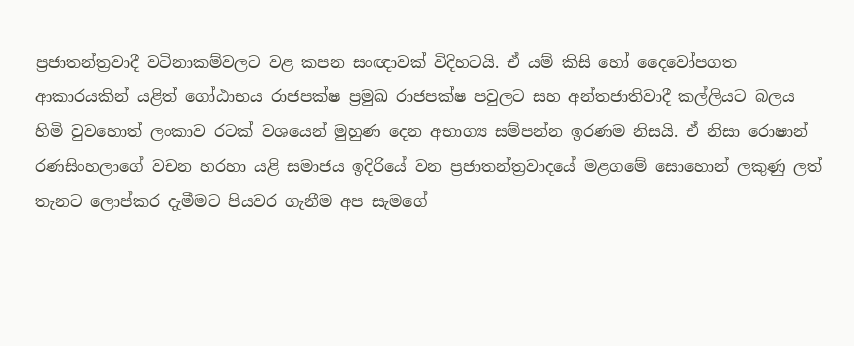ප්‍රජාතන්ත්‍රවාදී වටිනාකම්වලට වළ කපන සංඥාවක් විදිහටයි. ඒ යම් කිසි හෝ දෛවෝපගත ආකාරයකින් යළිත් ගෝඨාභය රාජපක්ෂ ප්‍රමුඛ රාජපක්ෂ පවුලට සහ අන්තජාතිවාදී කල්ලියට බලය හිමි වුවහොත් ලංකාව රටක් වශයෙන් මුහුණ දෙන අභාග්‍ය සම්පන්න ඉරණම නිසයි. ඒ නිසා රොෂාන් රණසිංහලාගේ වචන හරහා යළි සමාජය ඉදිරියේ වන ප්‍රජාතන්ත්‍රවාදයේ මළගමේ සොහොන් ලකුණු ලත් තැනට ලොප්කර දැමීමට පියවර ගැනීම අප සැමගේ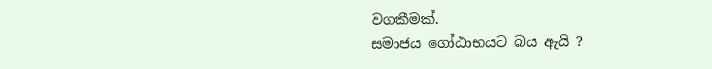වගකීමක්.
සමාජය ගෝඨාභයට බය ඇයි ?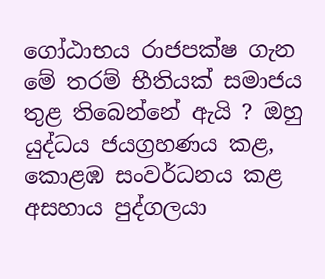ගෝඨාභය රාජපක්ෂ ගැන මේ තරම් භීතියක් සමාජය තුළ තිබෙන්නේ ඇයි ? ඔහු යුද්ධය ජයග්‍රහණය කළ, කොළඹ සංවර්ධනය කළ අසහාය පුද්ගලයා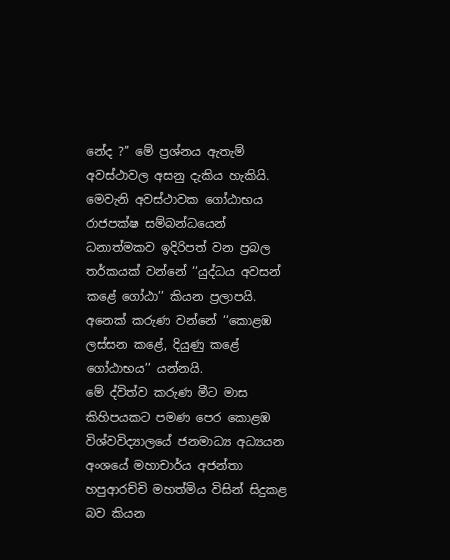නේද ?’’ මේ ප්‍රශ්නය ඇතැම් අවස්ථාවල අසනු දැකිය හැකියි. මෙවැනි අවස්ථාවක ගෝඨාභය රාජපක්ෂ සම්බන්ධයෙන් ධනාත්මකව ඉදිරිපත් වන ප්‍රබල තර්කයක් වන්නේ ‘‘යුද්ධය අවසන් කළේ ගෝඨා’’ කියන ප්‍රලාපයි. අනෙක් කරුණ වන්නේ ‘‘කොළඹ ලස්සන කළේ, දියුණු කළේ ගෝඨාභය’’ යන්නයි.
මේ ද්විත්ව කරුණ මීට මාස කිහිපයකට පමණ පෙර කොළඹ විශ්වවිද්‍යාලයේ ජනමාධ්‍ය අධ්‍යයන අංශයේ මහාචාර්ය අජන්තා හපුආරච්චි මහත්මිය විසින් සිදුකළ බව කියන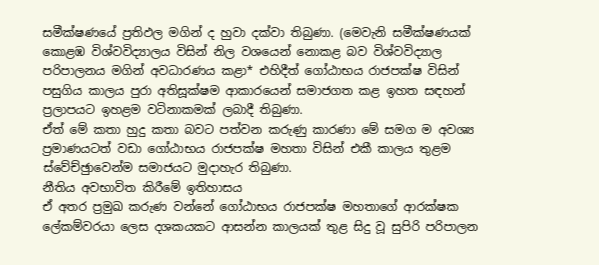සමීක්ෂණයේ ප්‍රතිඵල මගින් ද හුවා දක්වා තිබුණා. (මෙවැනි සමීක්ෂණයක් කොළඹ විශ්වවිද්‍යාලය විසින් නිල වශයෙන් නොකළ බව විශ්වවිද්‍යාල පරිපාලනය මගින් අවධාරණය කළා* එහිදීත් ගෝඨාභය රාජපක්ෂ විසින් පසුගිය කාලය පුරා අතිසූක්ෂම ආකාරයෙන් සමාජගත කළ ඉහත සඳහන් ප්‍රලාපයට ඉහළම වටිනාකමක් ලබාදී තිබුණා.
ඒත් මේ කතා හුදු කතා බවට පත්වන කරුණු කාරණා මේ සමග ම අවශ්‍ය ප්‍රමාණයටත් වඩා ගෝඨාභය රාජපක්ෂ මහතා විසින් එකී කාලය තුළම ස්වේච්ඡුාවෙන්ම සමාජයට මුදාහැර තිබුණා.
නීතිය අවභාවිත කිරීමේ ඉතිහාසය
ඒ අතර ප්‍රමුඛ කරුණ වන්නේ ගෝඨාභය රාජපක්ෂ මහතාගේ ආරක්ෂක ලේකම්වරයා ලෙස දශකයකට ආසන්න කාලයක් තුළ සිදු වූ සුපිරි පරිපාලන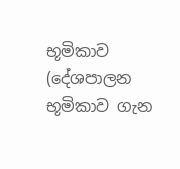භූමිකාව (දේශපාලන භූමිකාව ගැන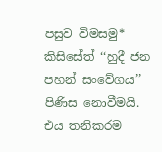පසුව විමසමු* කිසිසේත් ‘‘හුදී ජන පහන් සංවේගය’’ පිණිස නොවීමයි. එය තනිකරම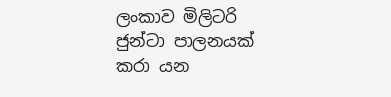ලංකාව මිලිටරි ජුන්ටා පාලනයක් කරා යන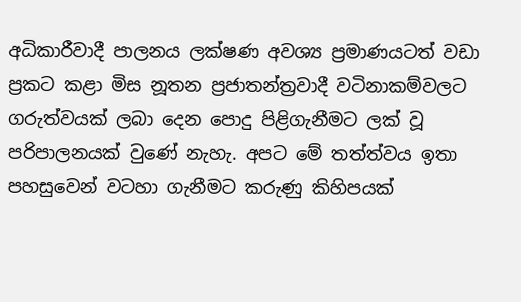අධිකාරීවාදී පාලනය ලක්ෂණ අවශ්‍ය ප්‍රමාණයටත් වඩා ප්‍රකට කළා මිස නූතන ප්‍රජාතන්ත්‍රවාදී වටිනාකම්වලට ගරුත්වයක් ලබා දෙන පොදු පිළිගැනීමට ලක් වූ පරිපාලනයක් වුණේ නැහැ. අපට මේ තත්ත්වය ඉතා පහසුවෙන් වටහා ගැනීමට කරුණු කිහිපයක්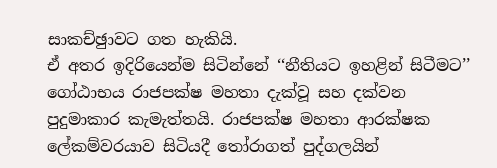සාකච්ඡුාවට ගත හැකියි.
ඒ අතර ඉදිරියෙන්ම සිටින්නේ ‘‘නීතියට ඉහළින් සිටීමට’’ ගෝඨාභය රාජපක්ෂ මහතා දැක්වූ සහ දක්වන පුදුමාකාර කැමැත්තයි. රාජපක්ෂ මහතා ආරක්ෂක ලේකම්වරයාව සිටියදී තෝරාගත් පුද්ගලයින්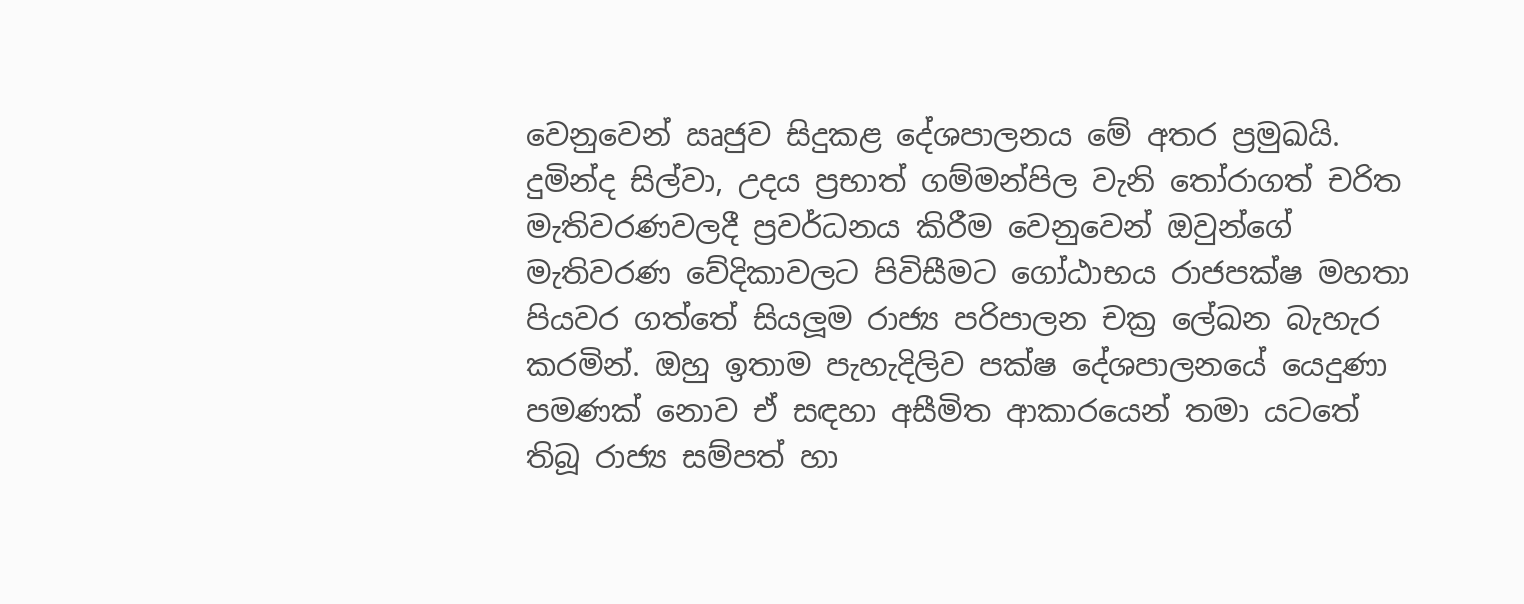වෙනුවෙන් ඍජුව සිදුකළ දේශපාලනය මේ අතර ප්‍රමුඛයි. දුමින්ද සිල්වා, උදය ප්‍රභාත් ගම්මන්පිල වැනි තෝරාගත් චරිත මැතිවරණවලදී ප්‍රවර්ධනය කිරීම වෙනුවෙන් ඔවුන්ගේ මැතිවරණ වේදිකාවලට පිවිසීමට ගෝඨාභය රාජපක්ෂ මහතා පියවර ගත්තේ සියලූම රාජ්‍ය පරිපාලන චක්‍ර ලේඛන බැහැර කරමින්. ඔහු ඉතාම පැහැදිලිව පක්ෂ දේශපාලනයේ යෙදුණා පමණක් නොව ඒ සඳහා අසීමිත ආකාරයෙන් තමා යටතේ තිබූ රාජ්‍ය සම්පත් හා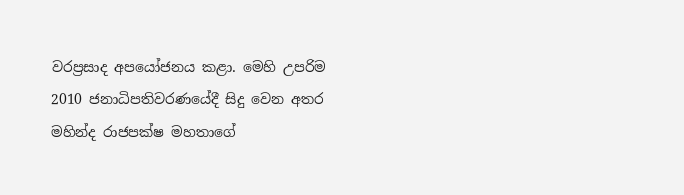වරප්‍රසාද අපයෝජනය කළා. මෙහි උපරිම 2010 ජනාධිපතිවරණයේදී සිදු වෙන අතර මහින්ද රාජපක්ෂ මහතාගේ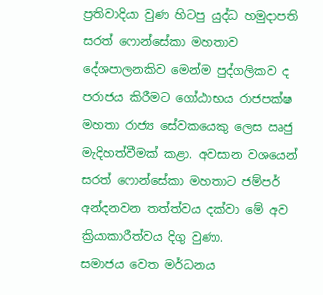ප්‍රතිවාදියා වුණ හිටපු යුද්ධ හමුදාපති සරත් ෆොන්සේකා මහතාව දේශපාලනකිව මෙන්ම පුද්ගලිකව ද පරාජය කිරීමට ගෝඨාභය රාජපක්ෂ මහතා රාජ්‍ය සේවකයෙකු ලෙස ඍජු මැදිහත්වීමක් කළා. අවසාන වශයෙන් සරත් ෆොන්සේකා මහතාට ජම්පර් අන්දනවන තත්ත්වය දක්වා මේ අව ක්‍රියාකාරීත්වය දිගු වුණා.
සමාජය වෙත මර්ධනය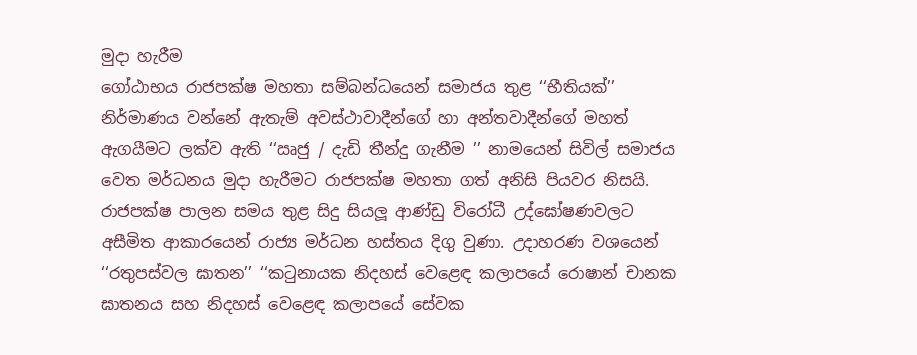මුදා හැරීම
ගෝඨාභය රාජපක්ෂ මහතා සම්බන්ධයෙන් සමාජය තුළ ‘‘භීතියක්’’ නිර්මාණය වන්නේ ඇතැම් අවස්ථාවාදීන්ගේ හා අන්තවාදීන්ගේ මහත් ඇගයීමට ලක්ව ඇති ‘‘ඍජු / දැඩි තීන්දු ගැනීම ’’ නාමයෙන් සිවිල් සමාජය වෙත මර්ධනය මුදා හැරීමට රාජපක්ෂ මහතා ගත් අනිසි පියවර නිසයි. රාජපක්ෂ පාලන සමය තුළ සිදු සියලූ ආණ්ඩු විරෝධී උද්ඝෝෂණවලට අසීමිත ආකාරයෙන් රාජ්‍ය මර්ධන හස්තය දිගු වුණා. උදාහරණ වශයෙන් ‘‘රතුපස්වල ඝාතන’’ ‘‘කටුනායක නිදහස් වෙළෙඳ කලාපයේ රොෂාන් චානක ඝාතනය සහ නිදහස් වෙළෙඳ කලාපයේ සේවක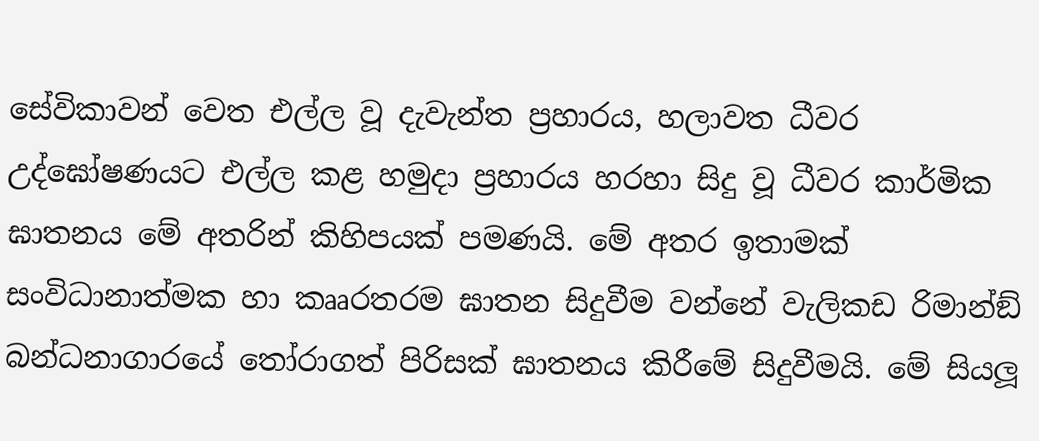සේවිකාවන් වෙත එල්ල වූ දැවැන්ත ප්‍රහාරය, හලාවත ධීවර උද්ඝෝෂණයට එල්ල කළ හමුදා ප්‍රහාරය හරහා සිදු වූ ධීවර කාර්මික ඝාතනය මේ අතරින් කිහිපයක් පමණයි. මේ අතර ඉතාමක් සංවිධානාත්මක හා කෲරතරම ඝාතන සිදුවීම වන්නේ වැලිකඩ රිමාන්ඞ් බන්ධනාගාරයේ තෝරාගත් පිරිසක් ඝාතනය කිරීමේ සිදුවීමයි. මේ සියලූ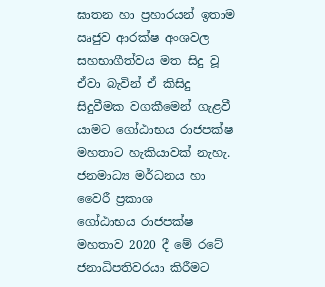ඝාතන හා ප්‍රහාරයන් ඉතාම ඍජුව ආරක්ෂ අංශවල සහභාගීත්වය මත සිදු වූ ඒවා බැවින් ඒ කිසිදු සිදුවීමක වගකීමෙන් ගැළවී යාමට ගෝඨාභය රාජපක්ෂ මහතාට හැකියාවක් නැහැ.
ජනමාධ්‍ය මර්ධනය හා වෛරී ප්‍රකාශ
ගෝඨාභය රාජපක්ෂ මහතාව 2020 දී මේ රටේ ජනාධිපතිවරයා කිරීමට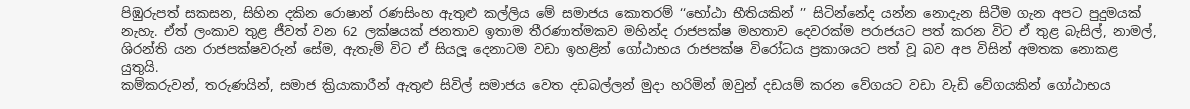පිඹුරුපත් සකසන, සිහින දකින රොෂාන් රණසිංහ ඇතුළු කල්ලිය මේ සමාජය කොතරම් ‘‘භෝඨා භීතියකින් ’’ සිටින්නේද යන්න නොදැන සිටීම ගැන අපට පුදුමයක් නැහැ. ඒත් ලංකාව තුළ ජීවත් වන 62 ලක්ෂයක් ජනතාව ඉතාම තීරණාත්මකව මහින්ද රාජපක්ෂ මහතාව දෙවරක්ම පරාජයට පත් කරන විට ඒ තුළ බැසිල්, නාමල්, ශිරන්ති යන රාජපක්ෂවරුන් සේම, ඇතැම් විට ඒ සියලූ දෙනාටම වඩා ඉහළින් ගෝඨාභය රාජපක්ෂ විරෝධය ප්‍රකාශයට පත් වූ බව අප විසින් අමතක නොකළ යුතුයි.
කම්කරුවන්, තරුණයින්, සමාජ ක්‍රියාකාරීන් ඇතුළු සිවිල් සමාජය වෙත දඩබල්ලන් මුදා හරිමින් ඔවුන් දඩයම් කරන වේගයට වඩා වැඩි වේගයකින් ගෝඨාභය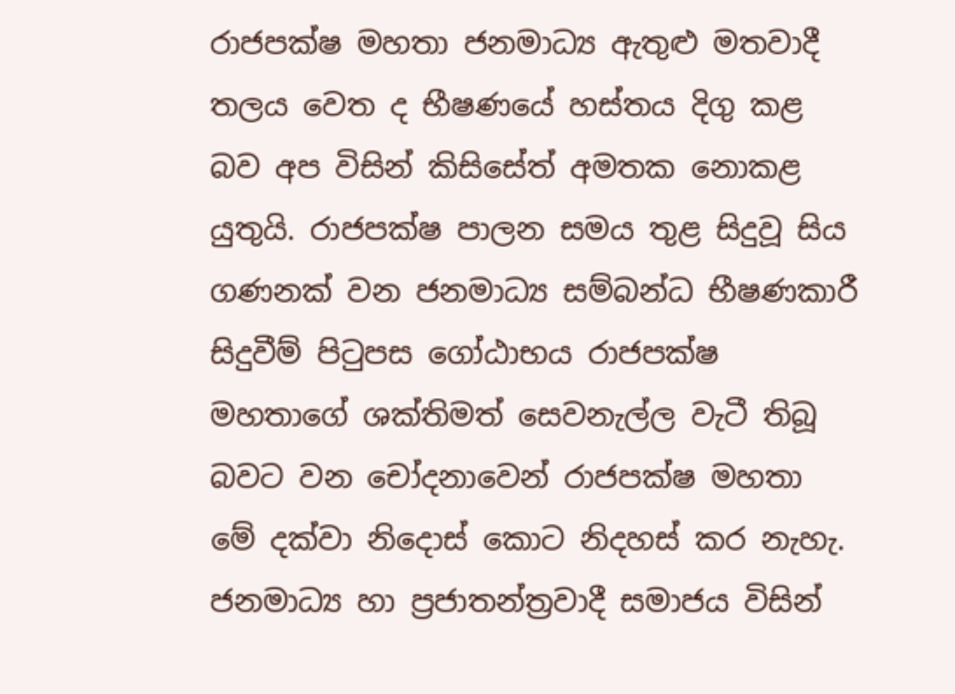රාජපක්ෂ මහතා ජනමාධ්‍ය ඇතුළු මතවාදී තලය වෙත ද භීෂණයේ හස්තය දිගු කළ බව අප විසින් කිසිසේත් අමතක නොකළ යුතුයි. රාජපක්ෂ පාලන සමය තුළ සිදුවූ සිය ගණනක් වන ජනමාධ්‍ය සම්බන්ධ භීෂණකාරී සිදුවීම් පිටුපස ගෝඨාභය රාජපක්ෂ මහතාගේ ශක්තිමත් සෙවනැල්ල වැටී තිබූ බවට වන චෝදනාවෙන් රාජපක්ෂ මහතා මේ දක්වා නිදොස් කොට නිදහස් කර නැහැ. ජනමාධ්‍ය හා ප්‍රජාතන්ත්‍රවාදී සමාජය විසින්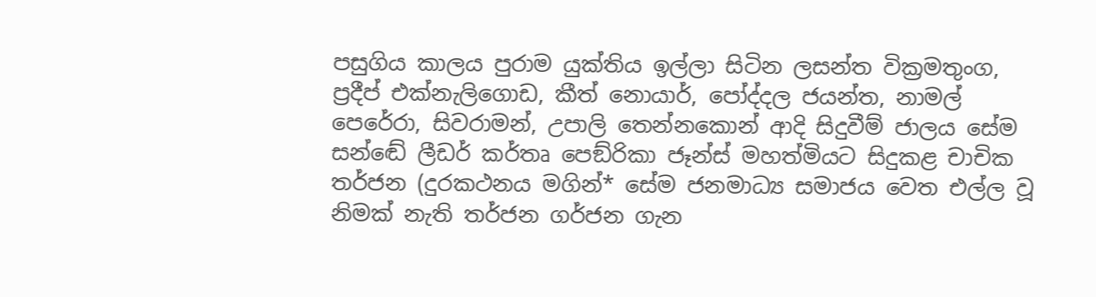පසුගිය කාලය පුරාම යුක්තිය ඉල්ලා සිටින ලසන්ත වික්‍රමතුංග, ප්‍රදීප් එක්නැලිගොඩ, කීත් නොයාර්, පෝද්දල ජයන්ත, නාමල් පෙරේරා, සිවරාමන්, උපාලි තෙන්නකොන් ආදි සිදුවීම් ජාලය සේම සන්ඬේ ලීඩර් කර්තෘ පෙඞ්රිකා ජෑන්ස් මහත්මියට සිදුකළ චාචික තර්ජන (දුරකථනය මගින්* සේම ජනමාධ්‍ය සමාජය වෙත එල්ල වූ නිමක් නැති තර්ජන ගර්ජන ගැන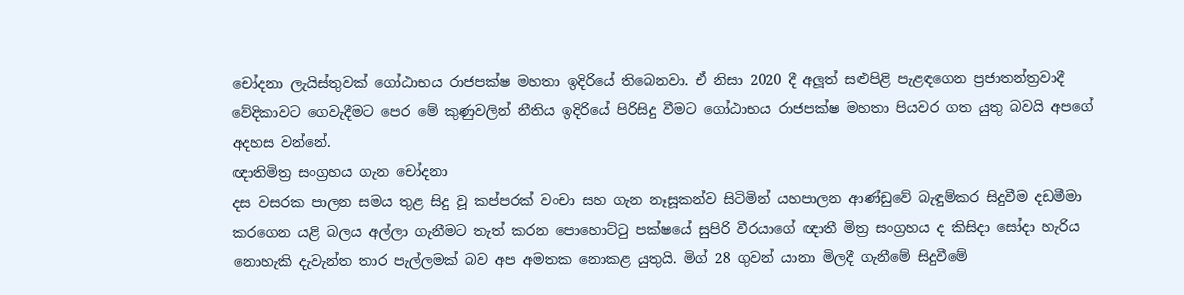චෝදනා ලැයිස්තුවක් ගෝඨාභය රාජපක්ෂ මහතා ඉදිරියේ තිබෙනවා. ඒ නිසා 2020 දී අලූත් සළුපිළි පැළඳගෙන ප්‍රජාතන්ත්‍රවාදී වේදිකාවට ගෙවැදීමට පෙර මේ කුණුවලින් නීතිය ඉදිරියේ පිරිසිදු වීමට ගෝඨාභය රාජපක්ෂ මහතා පියවර ගත යුතු බවයි අපගේ අදහස වන්නේ.
ඥාතිමිත්‍ර සංග්‍රහය ගැන චෝදනා
දස වසරක පාලන සමය තුළ සිදු වූ කප්පරක් වංචා සහ ගැන නෑසූකන්ව සිටිමින් යහපාලන ආණ්ඩුවේ බැඳුම්කර සිදුවීම දඩමීමා කරගෙන යළි බලය අල්ලා ගැනීමට තැත් කරන පොහොට්ටු පක්ෂයේ සුපිරි වීරයාගේ ඥාතී මිත්‍ර සංග්‍රහය ද කිසිදා සෝදා හැරිය නොහැකි දැවැන්ත තාර පැල්ලමක් බව අප අමතක නොකළ යුතුයි. මිග් 28 ගුවන් යානා මිලදී ගැනීමේ සිදුවීමේ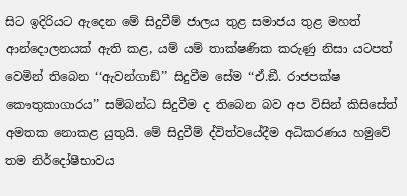සිට ඉදිරියට ඇදෙන මේ සිදුවීම් ජාලය තුළ සමාජය තුළ මහත් ආන්දොලනයක් ඇති කළ, යම් යම් තාක්ෂණික කරුණු නිසා යටපත් වෙමින් තිබෙන ‘‘ඇවන්ගාඞ්’’ සිදුවීම සේම ‘‘ඒ.ඞී. රාජපක්ෂ කෞතුකාගාරය’’ සම්බන්ධ සිදුවීම ද තිබෙන බව අප විසින් කිසිසේත් අමතක නොකළ යුතුයි. මේ සිදුවීම් ද්විත්වයේදීම අධිකරණය හමුවේ තම නිර්දෝෂීභාවය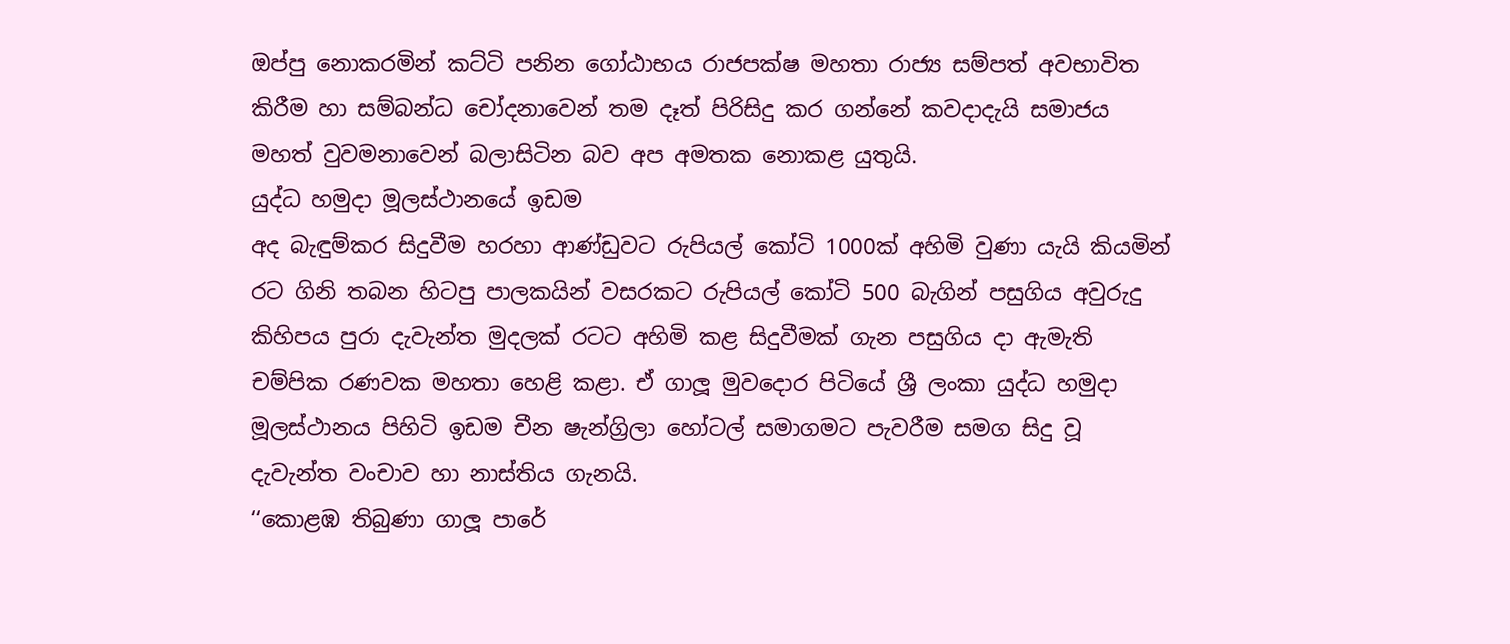ඔප්පු නොකරමින් කට්ටි පනින ගෝඨාභය රාජපක්ෂ මහතා රාජ්‍ය සම්පත් අවභාවිත කිරීම හා සම්බන්ධ චෝදනාවෙන් තම දෑත් පිරිසිදු කර ගන්නේ කවදාදැයි සමාජය මහත් වුවමනාවෙන් බලාසිටින බව අප අමතක නොකළ යුතුයි.
යුද්ධ හමුදා මූලස්ථානයේ ඉඩම
අද බැඳුම්කර සිදුවීම හරහා ආණ්ඩුවට රුපියල් කෝටි 1000ක් අහිමි වුණා යැයි කියමින් රට ගිනි තබන හිටපු පාලකයින් වසරකට රුපියල් කෝටි 500 බැගින් පසුගිය අවුරුදු කිහිපය පුරා දැවැන්ත මුදලක් රටට අහිමි කළ සිදුවීමක් ගැන පසුගිය දා ඇමැති චම්පික රණවක මහතා හෙළි කළා. ඒ ගාලූ මුවදොර පිටියේ ශ්‍රී ලංකා යුද්ධ හමුදා මූලස්ථානය පිහිටි ඉඩම චීන ෂැන්ග්‍රිලා හෝටල් සමාගමට පැවරීම සමග සිදු වූ දැවැන්ත වංචාව හා නාස්තිය ගැනයි.
‘‘කොළඹ තිබුණා ගාලූ පාරේ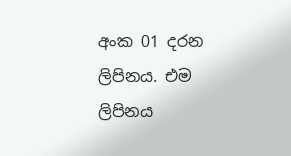අංක 01 දරන ලිපිනය. එම ලිපිනය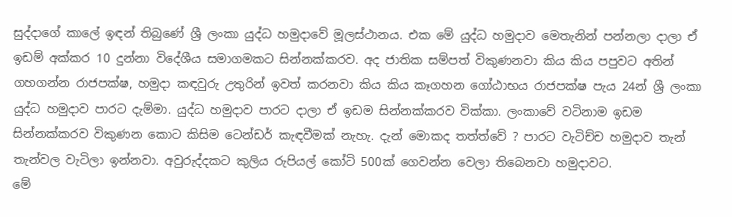සුද්දාගේ කාලේ ඉඳන් තිබුණේ ශ්‍රී ලංකා යුද්ධ හමුදාවේ මූලස්ථානය. එක මේ යුද්ධ හමුදාව මෙතැනින් පන්නලා දාලා ඒ ඉඩම් අක්කර 10 දුන්නා විදේශීය සමාගමකට සින්නක්කරව. අද ජාතික සම්පත් විකුණනවා කිය කිය පපුවට අතින් ගහගන්න රාජපක්ෂ, හමුදා කඳවුරු උතුරින් ඉවත් කරනවා කිය කිය කෑගහන ගෝඨාභය රාජපක්ෂ පැය 24න් ශ්‍රී ලංකා යුද්ධ හමුදාව පාරට දැම්මා. යුද්ධ හමුදාව පාරට දාලා ඒ ඉඩම සින්නක්කරව වික්කා. ලංකාවේ වටිනාම ඉඩම සින්නක්කරව විකුණන කොට කිසිම ටෙන්ඩර් කැඳවීමක් නැහැ. දැන් මොකද තත්ත්වේ ? පාරට වැටිච්ච හමුදාව තැන් තැන්වල වැටිලා ඉන්නවා. අවුරුද්දකට කුලිය රුපියල් කෝටි 500ක් ගෙවන්න වෙලා තිබෙනවා හමුදාවට.
මේ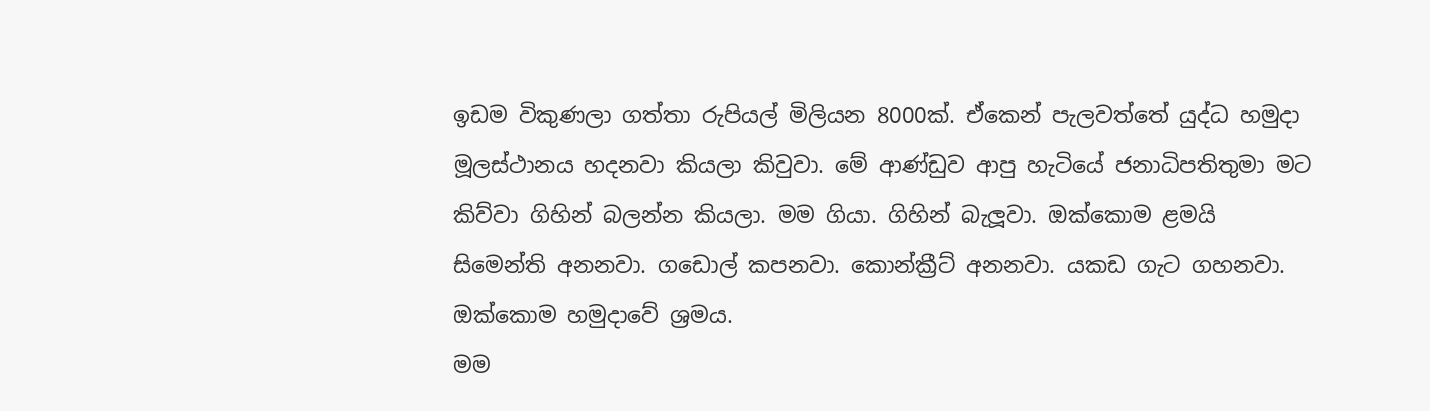ඉඩම විකුණලා ගත්තා රුපියල් මිලියන 8000ක්. ඒකෙන් පැලවත්තේ යුද්ධ හමුදා මූලස්ථානය හදනවා කියලා කිවුවා. මේ ආණ්ඩුව ආපු හැටියේ ජනාධිපතිතුමා මට කිව්වා ගිහින් බලන්න කියලා. මම ගියා. ගිහින් බැලූවා. ඔක්කොම ළමයි සිමෙන්ති අනනවා. ගඩොල් කපනවා. කොන්ක්‍රීට් අනනවා. යකඩ ගැට ගහනවා. ඔක්කොම හමුදාවේ ශ්‍රමය.
මම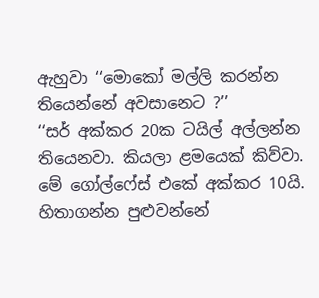ඇහුවා ‘‘මොකෝ මල්ලි කරන්න තියෙන්නේ අවසානෙට ?’’
‘‘සර් අක්කර 20ක ටයිල් අල්ලන්න තියෙනවා. කියලා ළමයෙක් කිව්වා.
මේ ගෝල්ෆේස් එකේ අක්කර 10යි. හිතාගන්න පුළුවන්නේ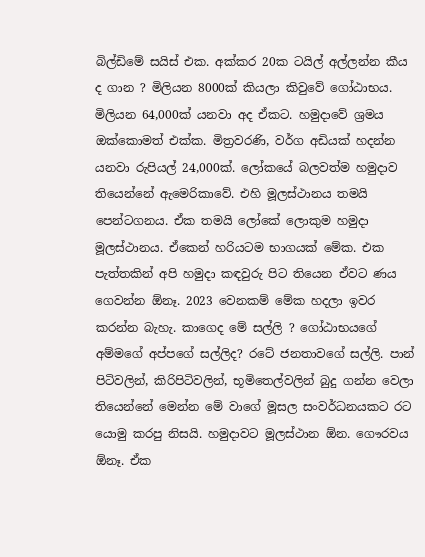බිල්ඩිමේ සයිස් එක. අක්කර 20ක ටයිල් අල්ලන්න කීය ද ගාන ? මිලියන 8000ක් කියලා කිවුවේ ගෝඨාභය. මිලියන 64,000ක් යනවා අද ඒකට. හමුදාවේ ශ්‍රමය ඔක්කොමත් එක්ක. මිත්‍රවරණි, වර්ග අඩියක් හදන්න යනවා රුපියල් 24,000ක්. ලෝකයේ බලවත්ම හමුදාව තියෙන්නේ ඇමෙරිකාවේ. එහි මූලස්ථානය තමයි පෙන්ටගනය. ඒක තමයි ලෝකේ ලොකුම හමුදා මූලස්ථානය. ඒකෙන් හරියටම භාගයක් මේක. එක පැත්තකින් අපි හමුදා කඳවුරු පිට තියෙන ඒවට ණය ගෙවන්න ඕනෑ. 2023 වෙනකම් මේක හදලා ඉවර කරන්න බැහැ. කාගෙද මේ සල්ලි ? ගෝඨාභයගේ අම්මගේ අප්පගේ සල්ලිද? රටේ ජනතාවගේ සල්ලි. පාන් පිටිවලින්, කිරිපිටිවලින්, භූමිතෙල්වලින් බුදු ගන්න වෙලා තියෙන්නේ මෙන්න මේ වාගේ මූසල සංවර්ධනයකට රට යොමු කරපු නිසයි. හමුදාවට මූලස්ථාන ඕන. ගෞරවය ඕනෑ. ඒක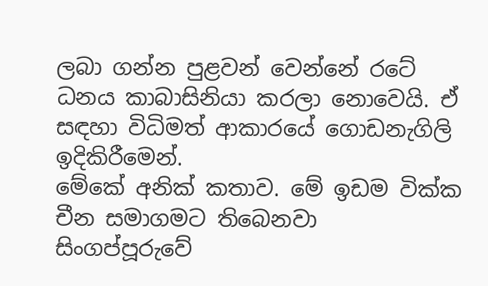ලබා ගන්න පුළවන් වෙන්නේ රටේ ධනය කාබාසිනියා කරලා නොවෙයි. ඒ සඳහා විධිමත් ආකාරයේ ගොඩනැගිලි ඉදිකිරීමෙන්.
මේකේ අනික් කතාව. මේ ඉඩම වික්ක චීන සමාගමට තිබෙනවා සිංගප්පූරුවේ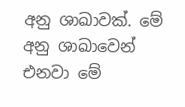අනු ශාඛාවක්. මේ අනු ශාඛාවෙන් එනවා මේ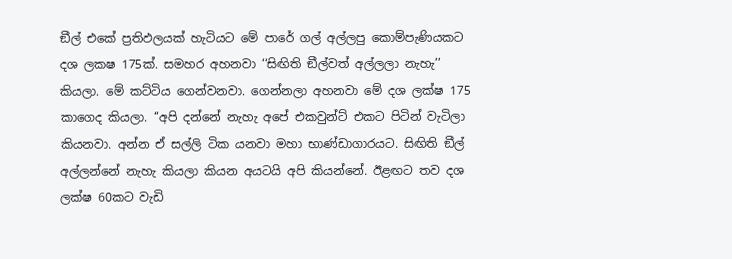ඞීල් එකේ ප්‍රතිඵලයක් හැටියට මේ පාරේ ගල් අල්ලපු කොම්පැණියකට දශ ලකෂ 175ක්. සමහර අහනවා ‘‘සිඟිති ඞීල්වත් අල්ලලා නැහැ’’ කියලා. මේ කට්ටිය ගෙන්වනවා. ගෙන්නලා අහනවා මේ දශ ලක්ෂ 175 කාගෙද කියලා. ‘‘අපි දන්නේ නැහැ අපේ එකවුන්ට් එකට පිටින් වැටිලා කියනවා. අන්න ඒ සල්ලි ටික යනවා මහා භාණ්ඩාගාරයට. සිඟිති ඞීල් අල්ලන්නේ නැහැ කියලා කියන අයටයි අපි කියන්නේ. ඊළඟට තව දශ ලක්ෂ 60කට වැඩි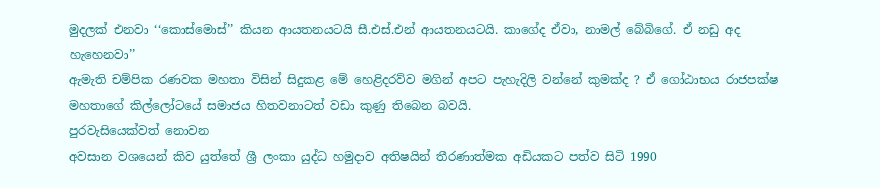මුදලක් එනවා ‘‘කොස්මොස්’’ කියන ආයතනයටයි සී.එස්.එන් ආයතනයටයි. කාගේද ඒවා, නාමල් බේබිගේ. ඒ නඩු අද හැහෙනවා’’
ඇමැති චම්පික රණවක මහතා විසින් සිදුකළ මේ හෙළිදරව්ව මගින් අපට පැහැදිලි වන්නේ කුමක්ද ? ඒ ගෝඨාභය රාජපක්ෂ මහතාගේ කිල්ලෝටයේ සමාජය හිතවනාටත් වඩා කුණු තිබෙන බවයි.
පුරවැසියෙක්වත් නොවන
අවසාන වශයෙන් කිව යුත්තේ ශ්‍රී ලංකා යුද්ධ හමුදාව අතිෂයින් තීරණාත්මක අඩියකට පත්ව සිටි 1990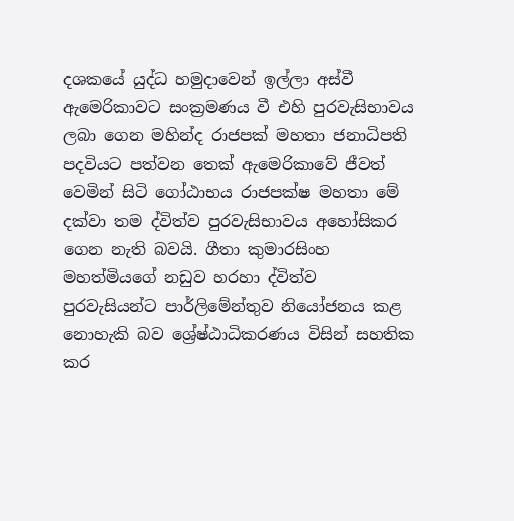දශකයේ යුද්ධ හමුදාවෙන් ඉල්ලා අස්වී ඇමෙරිකාවට සංක්‍රමණය වී එහි පුරවැසිභාවය ලබා ගෙන මහින්ද රාජපක් මහතා ජනාධිපති පදවියට පත්වන තෙක් ඇමෙරිකාවේ ජීවත් වෙමින් සිටි ගෝඨාභය රාජපක්ෂ මහතා මේ දක්වා තම ද්විත්ව පුරවැසිභාවය අහෝසිකර ගෙන නැති බවයි. ගීතා කුමාරසිංහ මහත්මියගේ නඩුව හරහා ද්විත්ව පුරවැසියන්ට පාර්ලිමේන්තුව නියෝජනය කළ නොහැකි බව ශ්‍රේෂ්ඨාධිකරණය විසින් සහතික කර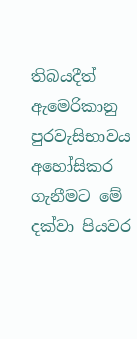තිබයදීත් ඇමෙරිකානු පුරවැසිභාවය අහෝසිකර ගැනීමට මේ දක්වා පියවර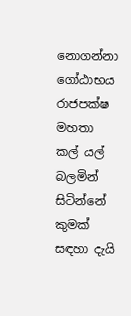නොගන්නා ගෝඨාභය රාජපක්ෂ මහතා කල් යල් බලමින් සිටින්නේ කුමක් සඳහා දැයි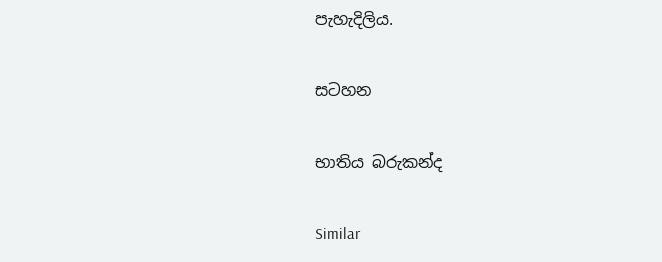පැහැදිලිය.

සටහන

භාතිය බරුකන්ද

Similar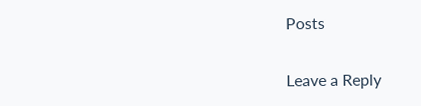Posts

Leave a Reply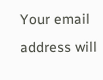Your email address will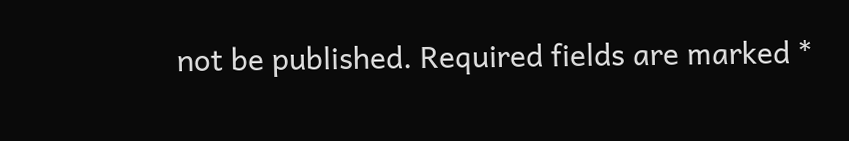not be published. Required fields are marked *